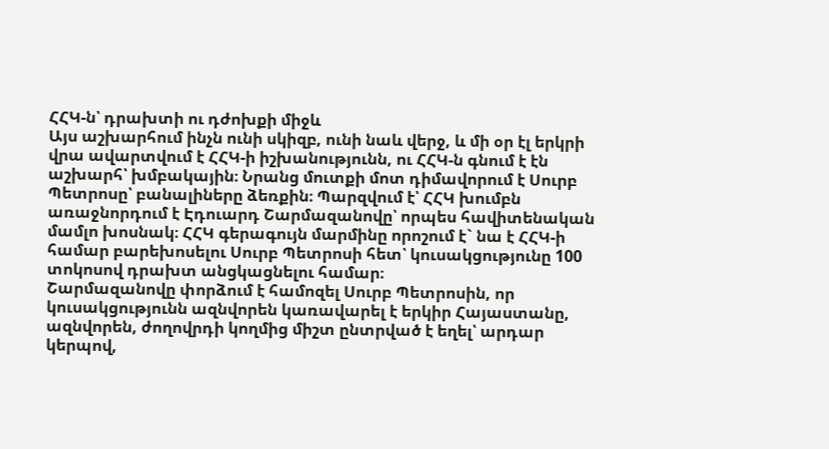ՀՀԿ-ն՝ դրախտի ու դժոխքի միջև
Այս աշխարհում ինչն ունի սկիզբ, ունի նաև վերջ, և մի օր էլ երկրի վրա ավարտվում է ՀՀԿ-ի իշխանությունն, ու ՀՀԿ-ն գնում է էն աշխարհ՝ խմբակային։ Նրանց մուտքի մոտ դիմավորում է Սուրբ Պետրոսը՝ բանալիները ձեռքին։ Պարզվում է՝ ՀՀԿ խումբն առաջնորդում է Էդուարդ Շարմազանովը՝ որպես հավիտենական մամլո խոսնակ։ ՀՀԿ գերագույն մարմինը որոշում է` նա է ՀՀԿ-ի համար բարեխոսելու Սուրբ Պետրոսի հետ՝ կուսակցությունը 100 տոկոսով դրախտ անցկացնելու համար։
Շարմազանովը փորձում է համոզել Սուրբ Պետրոսին, որ կուսակցությունն ազնվորեն կառավարել է երկիր Հայաստանը, ազնվորեն, ժողովրդի կողմից միշտ ընտրված է եղել՝ արդար կերպով,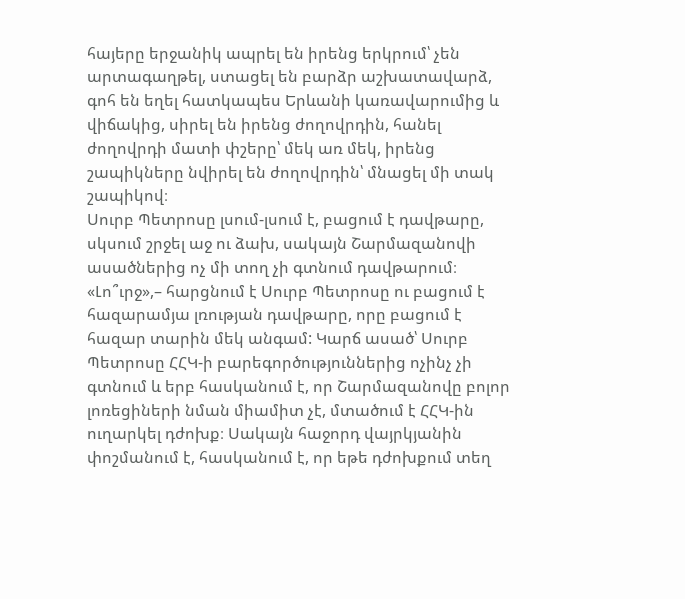հայերը երջանիկ ապրել են իրենց երկրում՝ չեն արտագաղթել, ստացել են բարձր աշխատավարձ, գոհ են եղել հատկապես Երևանի կառավարումից և վիճակից, սիրել են իրենց ժողովրդին, հանել ժողովրդի մատի փշերը՝ մեկ առ մեկ, իրենց շապիկները նվիրել են ժողովրդին՝ մնացել մի տակ շապիկով։
Սուրբ Պետրոսը լսում-լսում է, բացում է դավթարը, սկսում շրջել աջ ու ձախ, սակայն Շարմազանովի ասածներից ոչ մի տող չի գտնում դավթարում։ «Լո՞ւրջ»,– հարցնում է Սուրբ Պետրոսը ու բացում է հազարամյա լռության դավթարը, որը բացում է հազար տարին մեկ անգամ: Կարճ ասած՝ Սուրբ Պետրոսը ՀՀԿ-ի բարեգործություններից ոչինչ չի գտնում և երբ հասկանում է, որ Շարմազանովը բոլոր լոռեցիների նման միամիտ չէ, մտածում է ՀՀԿ-ին ուղարկել դժոխք։ Սակայն հաջորդ վայրկյանին փոշմանում է, հասկանում է, որ եթե դժոխքում տեղ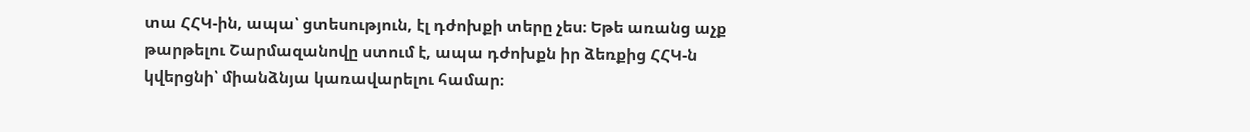տա ՀՀԿ-ին, ապա՝ ցտեսություն, էլ դժոխքի տերը չես։ Եթե առանց աչք թարթելու Շարմազանովը ստում է, ապա դժոխքն իր ձեռքից ՀՀԿ-ն կվերցնի՝ միանձնյա կառավարելու համար։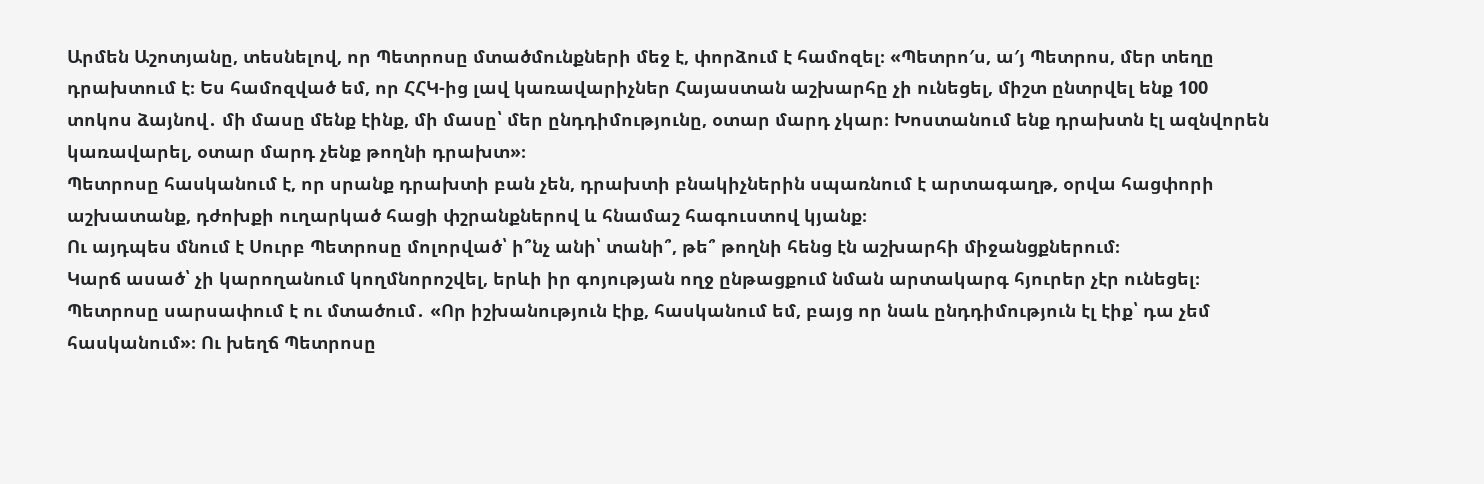Արմեն Աշոտյանը, տեսնելով, որ Պետրոսը մտածմունքների մեջ է, փորձում է համոզել։ «Պետրո′ս, ա′յ Պետրոս, մեր տեղը դրախտում է։ Ես համոզված եմ, որ ՀՀԿ-ից լավ կառավարիչներ Հայաստան աշխարհը չի ունեցել, միշտ ընտրվել ենք 100 տոկոս ձայնով․ մի մասը մենք էինք, մի մասը՝ մեր ընդդիմությունը, օտար մարդ չկար։ Խոստանում ենք դրախտն էլ ազնվորեն կառավարել, օտար մարդ չենք թողնի դրախտ»։
Պետրոսը հասկանում է, որ սրանք դրախտի բան չեն, դրախտի բնակիչներին սպառնում է արտագաղթ, օրվա հացփորի աշխատանք, դժոխքի ուղարկած հացի փշրանքներով և հնամաշ հագուստով կյանք։
Ու այդպես մնում է Սուրբ Պետրոսը մոլորված՝ ի՞նչ անի՝ տանի՞, թե՞ թողնի հենց էն աշխարհի միջանցքներում։
Կարճ ասած՝ չի կարողանում կողմնորոշվել, երևի իր գոյության ողջ ընթացքում նման արտակարգ հյուրեր չէր ունեցել։ Պետրոսը սարսափում է ու մտածում․ «Որ իշխանություն էիք, հասկանում եմ, բայց որ նաև ընդդիմություն էլ էիք՝ դա չեմ հասկանում»։ Ու խեղճ Պետրոսը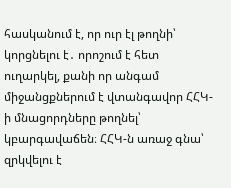հասկանում է, որ ուր էլ թողնի՝ կորցնելու է․ որոշում է հետ ուղարկել, քանի որ անգամ միջանցքներում է վտանգավոր ՀՀԿ-ի մնացորդները թողնել՝ կբարգավաճեն։ ՀՀԿ-ն առաջ գնա՝ զրկվելու է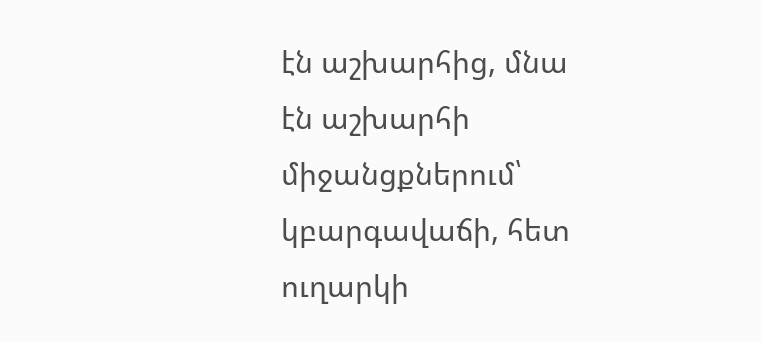էն աշխարհից, մնա էն աշխարհի միջանցքներում՝ կբարգավաճի, հետ ուղարկի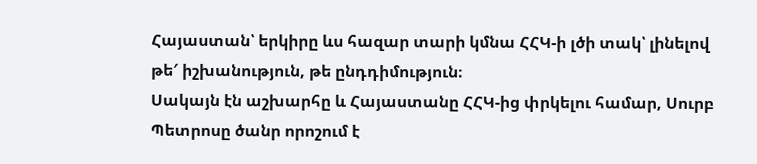Հայաստան՝ երկիրը ևս հազար տարի կմնա ՀՀԿ-ի լծի տակ՝ լինելով թե′ իշխանություն, թե ընդդիմություն։
Սակայն էն աշխարհը և Հայաստանը ՀՀԿ-ից փրկելու համար, Սուրբ Պետրոսը ծանր որոշում է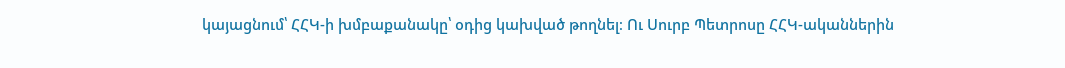կայացնում՝ ՀՀԿ-ի խմբաքանակը՝ օդից կախված թողնել։ Ու Սուրբ Պետրոսը ՀՀԿ-ականներին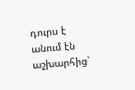դուրս է անում էն աշխարհից՝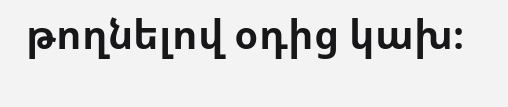թողնելով օդից կախ։